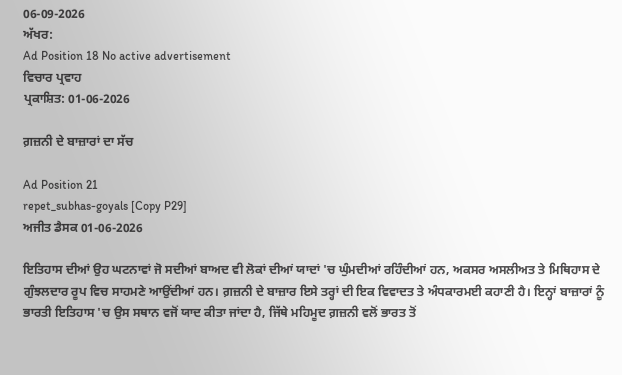06-09-2026
ਅੱਖਰ:
Ad Position 18 No active advertisement
ਵਿਚਾਰ ਪ੍ਰਵਾਹ
ਪ੍ਰਕਾਸ਼ਿਤ: 01-06-2026

ਗ਼ਜ਼ਨੀ ਦੇ ਬਾਜ਼ਾਰਾਂ ਦਾ ਸੱਚ

Ad Position 21
repet_subhas-goyals [Copy P29]
ਅਜੀਤ ਡੈਸਕ 01-06-2026

ਇਤਿਹਾਸ ਦੀਆਂ ਉਹ ਘਟਨਾਵਾਂ ਜੋ ਸਦੀਆਂ ਬਾਅਦ ਵੀ ਲੋਕਾਂ ਦੀਆਂ ਯਾਦਾਂ 'ਚ ਘੁੰਮਦੀਆਂ ਰਹਿੰਦੀਆਂ ਹਨ, ਅਕਸਰ ਅਸਲੀਅਤ ਤੇ ਮਿਥਿਹਾਸ ਦੇ ਗੁੰਝਲਦਾਰ ਰੂਪ ਵਿਚ ਸਾਹਮਣੇ ਆਉਂਦੀਆਂ ਹਨ। ਗ਼ਜ਼ਨੀ ਦੇ ਬਾਜ਼ਾਰ ਇਸੇ ਤਰ੍ਹਾਂ ਦੀ ਇਕ ਵਿਵਾਦਤ ਤੇ ਅੰਧਕਾਰਮਈ ਕਹਾਣੀ ਹੈ। ਇਨ੍ਹਾਂ ਬਾਜ਼ਾਰਾਂ ਨੂੰ ਭਾਰਤੀ ਇਤਿਹਾਸ 'ਚ ਉਸ ਸਥਾਨ ਵਜੋਂ ਯਾਦ ਕੀਤਾ ਜਾਂਦਾ ਹੈ, ਜਿੱਥੇ ਮਹਿਮੂਦ ਗ਼ਜ਼ਨੀ ਵਲੋਂ ਭਾਰਤ ਤੋਂ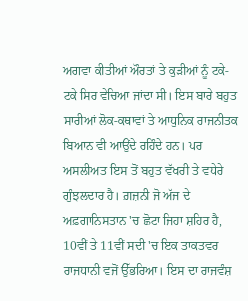ਅਗਵਾ ਕੀਤੀਆਂ ਔਰਤਾਂ ਤੇ ਕੁੜੀਆਂ ਨੂੰ ਟਕੇ-ਟਕੇ ਸਿਰ ਵੇਚਿਆ ਜਾਂਦਾ ਸੀ। ਇਸ ਬਾਰੇ ਬਹੁਤ ਸਾਰੀਆਂ ਲੋਕ-ਕਥਾਵਾਂ ਤੇ ਆਧੁਨਿਕ ਰਾਜਨੀਤਕ ਬਿਆਨ ਵੀ ਆਉਂਦੇ ਰਹਿੰਦੇ ਹਨ। ਪਰ ਅਸਲੀਅਤ ਇਸ ਤੋਂ ਬਹੁਤ ਵੱਖਰੀ ਤੇ ਵਧੇਰੇ ਗੁੰਝਲਦਾਰ ਹੈ। ਗ਼ਜ਼ਨੀ ਜੋ ਅੱਜ ਦੇ ਅਫ਼ਗਾਨਿਸਤਾਨ 'ਚ ਛੋਟਾ ਜਿਹਾ ਸ਼ਹਿਰ ਹੈ, 10ਵੀਂ ਤੇ 11ਵੀਂ ਸਦੀ 'ਚ ਇਕ ਤਾਕਤਵਰ ਰਾਜਧਾਨੀ ਵਜੋਂ ਉੱਭਰਿਆ। ਇਸ ਦਾ ਰਾਜਵੰਸ਼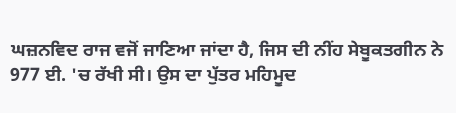ਘਜ਼ਨਵਿਦ ਰਾਜ ਵਜੋਂ ਜਾਣਿਆ ਜਾਂਦਾ ਹੈ, ਜਿਸ ਦੀ ਨੀਂਹ ਸੇਬੂਕਤਗੀਨ ਨੇ 977 ਈ. 'ਚ ਰੱਖੀ ਸੀ। ਉਸ ਦਾ ਪੁੱਤਰ ਮਹਿਮੂਦ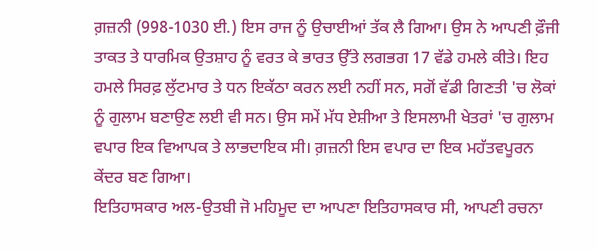ਗ਼ਜ਼ਨੀ (998-1030 ਈ.) ਇਸ ਰਾਜ ਨੂੰ ਉਚਾਈਆਂ ਤੱਕ ਲੈ ਗਿਆ। ਉਸ ਨੇ ਆਪਣੀ ਫ਼ੌਜੀ ਤਾਕਤ ਤੇ ਧਾਰਮਿਕ ਉਤਸ਼ਾਹ ਨੂੰ ਵਰਤ ਕੇ ਭਾਰਤ ਉੱਤੇ ਲਗਭਗ 17 ਵੱਡੇ ਹਮਲੇ ਕੀਤੇ। ਇਹ ਹਮਲੇ ਸਿਰਫ਼ ਲੁੱਟਮਾਰ ਤੇ ਧਨ ਇਕੱਠਾ ਕਰਨ ਲਈ ਨਹੀਂ ਸਨ, ਸਗੋਂ ਵੱਡੀ ਗਿਣਤੀ 'ਚ ਲੋਕਾਂ ਨੂੰ ਗੁਲਾਮ ਬਣਾਉਣ ਲਈ ਵੀ ਸਨ। ਉਸ ਸਮੇਂ ਮੱਧ ਏਸ਼ੀਆ ਤੇ ਇਸਲਾਮੀ ਖੇਤਰਾਂ 'ਚ ਗੁਲਾਮ ਵਪਾਰ ਇਕ ਵਿਆਪਕ ਤੇ ਲਾਭਦਾਇਕ ਸੀ। ਗ਼ਜ਼ਨੀ ਇਸ ਵਪਾਰ ਦਾ ਇਕ ਮਹੱਤਵਪੂਰਨ ਕੇਂਦਰ ਬਣ ਗਿਆ।
ਇਤਿਹਾਸਕਾਰ ਅਲ-ਉਤਬੀ ਜੋ ਮਹਿਮੂਦ ਦਾ ਆਪਣਾ ਇਤਿਹਾਸਕਾਰ ਸੀ, ਆਪਣੀ ਰਚਨਾ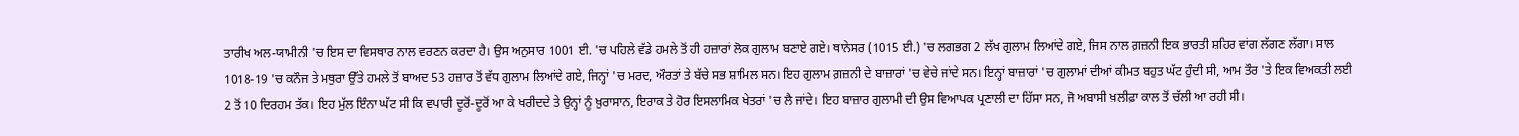ਤਾਰੀਖ ਅਲ-ਯਾਮੀਨੀ 'ਚ ਇਸ ਦਾ ਵਿਸਥਾਰ ਨਾਲ ਵਰਣਨ ਕਰਦਾ ਹੈ। ਉਸ ਅਨੁਸਾਰ 1001 ਈ. 'ਚ ਪਹਿਲੇ ਵੱਡੇ ਹਮਲੇ ਤੋਂ ਹੀ ਹਜ਼ਾਰਾਂ ਲੋਕ ਗੁਲਾਮ ਬਣਾਏ ਗਏ। ਥਾਨੇਸਰ (1015 ਈ.) 'ਚ ਲਗਭਗ 2 ਲੱਖ ਗੁਲਾਮ ਲਿਆਂਦੇ ਗਏ, ਜਿਸ ਨਾਲ ਗ਼ਜ਼ਨੀ ਇਕ ਭਾਰਤੀ ਸ਼ਹਿਰ ਵਾਂਗ ਲੱਗਣ ਲੱਗਾ। ਸਾਲ 1018-19 'ਚ ਕਨੌਜ ਤੇ ਮਥੁਰਾ ਉੱਤੇ ਹਮਲੇ ਤੋਂ ਬਾਅਦ 53 ਹਜ਼ਾਰ ਤੋਂ ਵੱਧ ਗੁਲਾਮ ਲਿਆਂਦੇ ਗਏ, ਜਿਨ੍ਹਾਂ 'ਚ ਮਰਦ, ਔਰਤਾਂ ਤੇ ਬੱਚੇ ਸਭ ਸ਼ਾਮਿਲ ਸਨ। ਇਹ ਗੁਲਾਮ ਗ਼ਜ਼ਨੀ ਦੇ ਬਾਜ਼ਾਰਾਂ 'ਚ ਵੇਚੇ ਜਾਂਦੇ ਸਨ। ਇਨ੍ਹਾਂ ਬਾਜ਼ਾਰਾਂ 'ਚ ਗੁਲਾਮਾਂ ਦੀਆਂ ਕੀਮਤ ਬਹੁਤ ਘੱਟ ਹੁੰਦੀ ਸੀ, ਆਮ ਤੌਰ 'ਤੇ ਇਕ ਵਿਅਕਤੀ ਲਈ 2 ਤੋਂ 10 ਦਿਰਹਮ ਤੱਕ। ਇਹ ਮੁੱਲ ਇੰਨਾ ਘੱਟ ਸੀ ਕਿ ਵਪਾਰੀ ਦੂਰੋਂ-ਦੂਰੋਂ ਆ ਕੇ ਖਰੀਦਦੇ ਤੇ ਉਨ੍ਹਾਂ ਨੂੰ ਖ਼ੁਰਾਸਾਨ, ਇਰਾਕ ਤੇ ਹੋਰ ਇਸਲਾਮਿਕ ਖੇਤਰਾਂ 'ਚ ਲੈ ਜਾਂਦੇ। ਇਹ ਬਾਜ਼ਾਰ ਗੁਲਾਮੀ ਦੀ ਉਸ ਵਿਆਪਕ ਪ੍ਰਣਾਲੀ ਦਾ ਹਿੱਸਾ ਸਨ, ਜੋ ਅਬਾਸੀ ਖ਼ਲੀਫ਼ਾ ਕਾਲ ਤੋਂ ਚੱਲੀ ਆ ਰਹੀ ਸੀ।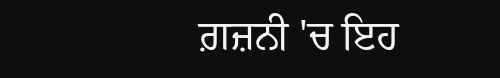ਗ਼ਜ਼ਨੀ 'ਚ ਇਹ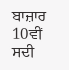ਬਾਜ਼ਾਰ 10ਵੀਂ ਸਦੀ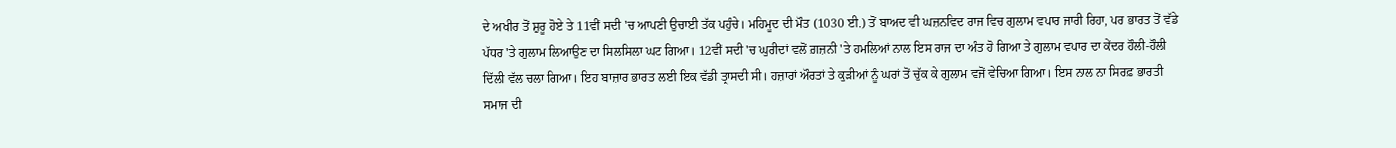ਦੇ ਅਖੀਰ ਤੋਂ ਸ਼ੁਰੂ ਹੋਏ ਤੇ 11ਵੀਂ ਸਦੀ 'ਚ ਆਪਣੀ ਉਚਾਈ ਤੱਕ ਪਹੁੰਚੇ। ਮਹਿਮੂਦ ਦੀ ਮੌਤ (1030 ਈ.) ਤੋਂ ਬਾਅਦ ਵੀ ਘਜ਼ਨਵਿਦ ਰਾਜ ਵਿਚ ਗੁਲਾਮ ਵਪਾਰ ਜਾਰੀ ਰਿਹਾ, ਪਰ ਭਾਰਤ ਤੋਂ ਵੱਡੇ ਪੱਧਰ 'ਤੇ ਗੁਲਾਮ ਲਿਆਉਣ ਦਾ ਸਿਲਸਿਲਾ ਘਟ ਗਿਆ। 12ਵੀਂ ਸਦੀ 'ਚ ਘੁਰੀਦਾਂ ਵਲੋਂ ਗ਼ਜ਼ਨੀ 'ਤੇ ਹਮਲਿਆਂ ਨਾਲ ਇਸ ਰਾਜ ਦਾ ਅੰਤ ਹੋ ਗਿਆ ਤੇ ਗੁਲਾਮ ਵਪਾਰ ਦਾ ਕੇਂਦਰ ਹੌਲੀ-ਹੌਲੀ ਦਿੱਲੀ ਵੱਲ ਚਲਾ ਗਿਆ। ਇਹ ਬਾਜ਼ਾਰ ਭਾਰਤ ਲਈ ਇਕ ਵੱਡੀ ਤ੍ਰਾਸਦੀ ਸੀ। ਹਜ਼ਾਰਾਂ ਔਰਤਾਂ ਤੇ ਕੁੜੀਆਂ ਨੂੰ ਘਰਾਂ ਤੋਂ ਚੁੱਕ ਕੇ ਗੁਲਾਮ ਵਜੋਂ ਵੇਚਿਆ ਗਿਆ। ਇਸ ਨਾਲ ਨਾ ਸਿਰਫ਼ ਭਾਰਤੀ ਸਮਾਜ ਦੀ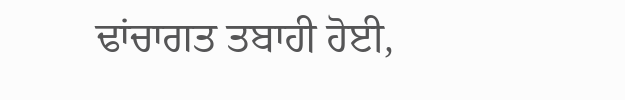ਢਾਂਚਾਗਤ ਤਬਾਹੀ ਹੋਈ,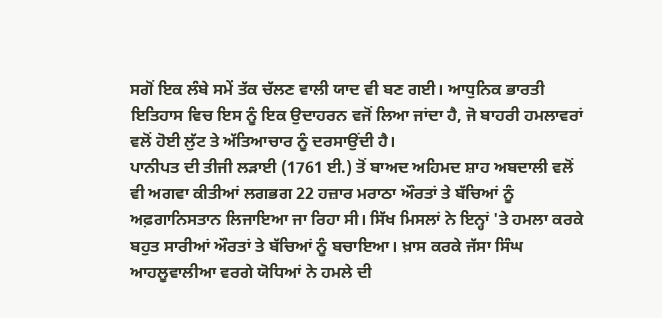ਸਗੋਂ ਇਕ ਲੰਬੇ ਸਮੇਂ ਤੱਕ ਚੱਲਣ ਵਾਲੀ ਯਾਦ ਵੀ ਬਣ ਗਈ। ਆਧੁਨਿਕ ਭਾਰਤੀ ਇਤਿਹਾਸ ਵਿਚ ਇਸ ਨੂੰ ਇਕ ਉਦਾਹਰਨ ਵਜੋਂ ਲਿਆ ਜਾਂਦਾ ਹੈ, ਜੋ ਬਾਹਰੀ ਹਮਲਾਵਰਾਂ ਵਲੋਂ ਹੋਈ ਲੁੱਟ ਤੇ ਅੱਤਿਆਚਾਰ ਨੂੰ ਦਰਸਾਉਂਦੀ ਹੈ।
ਪਾਨੀਪਤ ਦੀ ਤੀਜੀ ਲੜਾਈ (1761 ਈ.) ਤੋਂ ਬਾਅਦ ਅਹਿਮਦ ਸ਼ਾਹ ਅਬਦਾਲੀ ਵਲੋਂ ਵੀ ਅਗਵਾ ਕੀਤੀਆਂ ਲਗਭਗ 22 ਹਜ਼ਾਰ ਮਰਾਠਾ ਔਰਤਾਂ ਤੇ ਬੱਚਿਆਂ ਨੂੰ ਅਫ਼ਗਾਨਿਸਤਾਨ ਲਿਜਾਇਆ ਜਾ ਰਿਹਾ ਸੀ। ਸਿੱਖ ਮਿਸਲਾਂ ਨੇ ਇਨ੍ਹਾਂ 'ਤੇ ਹਮਲਾ ਕਰਕੇ ਬਹੁਤ ਸਾਰੀਆਂ ਔਰਤਾਂ ਤੇ ਬੱਚਿਆਂ ਨੂੰ ਬਚਾਇਆ। ਖ਼ਾਸ ਕਰਕੇ ਜੱਸਾ ਸਿੰਘ ਆਹਲੂਵਾਲੀਆ ਵਰਗੇ ਯੋਧਿਆਂ ਨੇ ਹਮਲੇ ਦੀ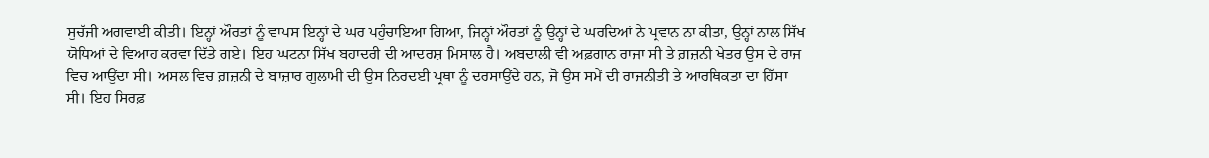ਸੁਚੱਜੀ ਅਗਵਾਈ ਕੀਤੀ। ਇਨ੍ਹਾਂ ਔਰਤਾਂ ਨੂੰ ਵਾਪਸ ਇਨ੍ਹਾਂ ਦੇ ਘਰ ਪਹੁੰਚਾਇਆ ਗਿਆ, ਜਿਨ੍ਹਾਂ ਔਰਤਾਂ ਨੂੰ ਉਨ੍ਹਾਂ ਦੇ ਘਰਦਿਆਂ ਨੇ ਪ੍ਰਵਾਨ ਨਾ ਕੀਤਾ, ਉਨ੍ਹਾਂ ਨਾਲ ਸਿੱਖ ਯੋਧਿਆਂ ਦੇ ਵਿਆਹ ਕਰਵਾ ਦਿੱਤੇ ਗਏ। ਇਹ ਘਟਨਾ ਸਿੱਖ ਬਹਾਦਰੀ ਦੀ ਆਦਰਸ਼ ਮਿਸਾਲ ਹੈ। ਅਬਦਾਲੀ ਵੀ ਅਫ਼ਗਾਨ ਰਾਜਾ ਸੀ ਤੇ ਗ਼ਜ਼ਨੀ ਖੇਤਰ ਉਸ ਦੇ ਰਾਜ ਵਿਚ ਆਉਂਦਾ ਸੀ। ਅਸਲ ਵਿਚ ਗ਼ਜ਼ਨੀ ਦੇ ਬਾਜ਼ਾਰ ਗੁਲਾਮੀ ਦੀ ਉਸ ਨਿਰਦਈ ਪ੍ਰਥਾ ਨੂੰ ਦਰਸਾਉਂਦੇ ਹਨ, ਜੋ ਉਸ ਸਮੇਂ ਦੀ ਰਾਜਨੀਤੀ ਤੇ ਆਰਥਿਕਤਾ ਦਾ ਹਿੱਸਾ ਸੀ। ਇਹ ਸਿਰਫ਼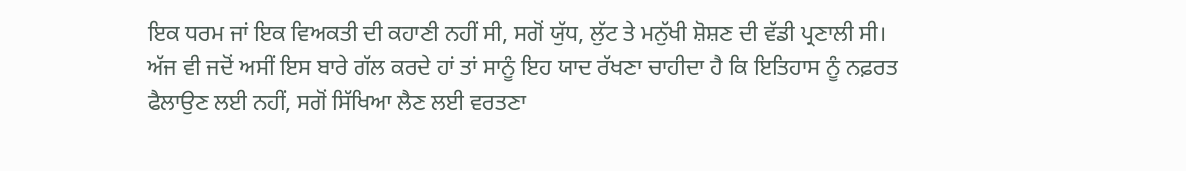ਇਕ ਧਰਮ ਜਾਂ ਇਕ ਵਿਅਕਤੀ ਦੀ ਕਹਾਣੀ ਨਹੀਂ ਸੀ, ਸਗੋਂ ਯੁੱਧ, ਲੁੱਟ ਤੇ ਮਨੁੱਖੀ ਸ਼ੋਸ਼ਣ ਦੀ ਵੱਡੀ ਪ੍ਰਣਾਲੀ ਸੀ। ਅੱਜ ਵੀ ਜਦੋਂ ਅਸੀਂ ਇਸ ਬਾਰੇ ਗੱਲ ਕਰਦੇ ਹਾਂ ਤਾਂ ਸਾਨੂੰ ਇਹ ਯਾਦ ਰੱਖਣਾ ਚਾਹੀਦਾ ਹੈ ਕਿ ਇਤਿਹਾਸ ਨੂੰ ਨਫ਼ਰਤ ਫੈਲਾਉਣ ਲਈ ਨਹੀਂ, ਸਗੋਂ ਸਿੱਖਿਆ ਲੈਣ ਲਈ ਵਰਤਣਾ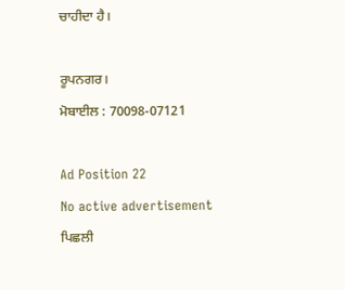ਚਾਹੀਦਾ ਹੈ।

ਰੂਪਨਗਰ।
ਮੋਬਾਈਲ : 70098-07121

Ad Position 22
No active advertisement
ਪਿਛਲੀ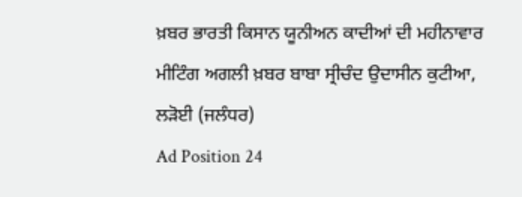ਖ਼ਬਰ ਭਾਰਤੀ ਕਿਸਾਨ ਯੂਨੀਅਨ ਕਾਦੀਆਂ ਦੀ ਮਹੀਨਾਵਾਰ ਮੀਟਿੰਗ ਅਗਲੀ ਖ਼ਬਰ ਬਾਬਾ ਸ੍ਰੀਚੰਦ ਉਦਾਸੀਨ ਕੁਟੀਆ, ਲੜੋਈ (ਜਲੰਧਰ)
Ad Position 24